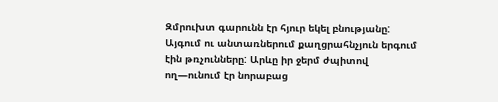Զմրուխտ գարունն էր հյուր եկել բնությանը: Այգում ու անտառներում քաղցրահնչյուն երգում էին թռչունները: Արևը իր ջերմ ժպիտով ող—ունում էր նորաբաց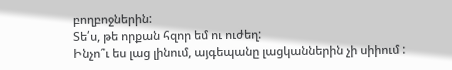բողբոջներին:
Տե՛ս, թե որքան հզոր եմ ու ուժեղ:
Ինչո՞ւ ես լաց լինում, այգեպանը լացկաններին չի սիիում :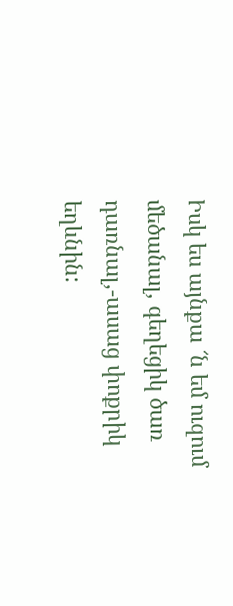Իսկ ես այնքա ՜ն եմ ուզում մեծանալ, գեղեցիկ ծառ դառնալ,-ասաց փոքրիկ եղևնին: